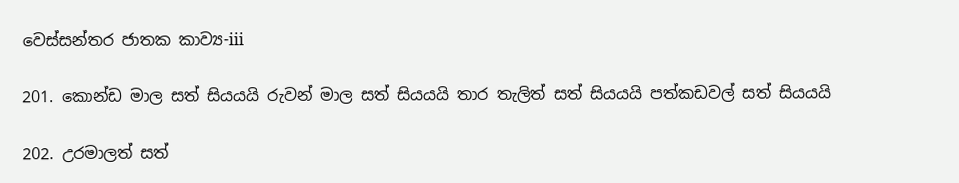වෙස්සන්තර ජාතක කාව්‍ය-iii

201. කොන්ඩ මාල සත් සියයයි රුවන් මාල සත් සියයයි තාර තැලිත් සත් සියයයි පත්කඩවල් සත් සියයයි

202. උරමාලත් සත්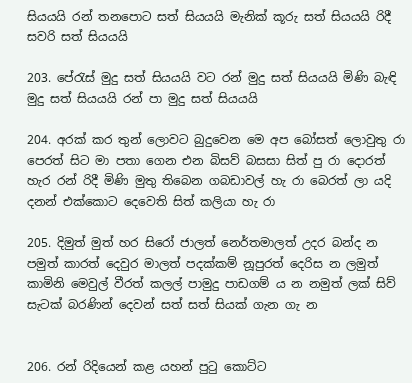සියයයි රන් තනපොට සත් සියයයි මැනික් කූරු සත් සියයයි රිදී සවරි සත් සියයයි

203. පේරැස් මුදු සත් සියයයි වට රන් මුදු සත් සියයයි මිණි බැඳි මුදු සත් සියයයි රන් පා මුදු සත් සියයයි

204. අරක් කර තුන් ලොවට බුදුවෙන මෙ අප බෝසත් ලොවුතු රා පෙරත් සිට මා පතා ගෙන එන බිසව් බසසා සිත් පු රා දොරත් හැර රන් රිදී මිණි මුතු තිබෙන ගබඩාවල් හැ රා බෙරත් ලා යදි දනන් එක්කොට දෙවෙති සිත් කලියා හැ රා

205. දිමුත් මුත් හර සිරෝ ජාලත් නෙර්තමාලත් උදර බන්ද න පමුත් කාරත් දෙවුර මාලත් පදක්කම් නූපුරත් දෙරිස න ලමුත් කාමිනි මෙවුල් වීරත් කලල් පාමුදු පාඩගම් ය න නමුත් ලක් සිව් සැටක් බරණින් දෙවන් සත් සත් සියක් ගැන ගැ න


206. රන් රිදියෙන් කළ යහන් පුටු කොට්ට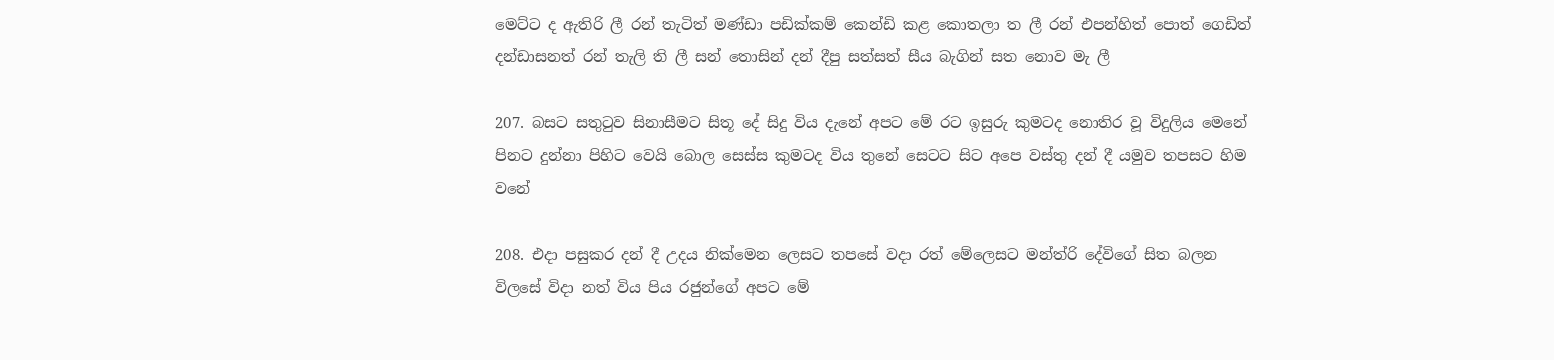මෙට්ට ද ඇතිරි ලී රන් තැටිත් මණ්ඩා පඩික්කම් කෙන්ඩි කළ කොතලා ත ලී රන් එපන්හිත් පොත් ගෙඩිත් දන්ඩාසනත් රන් තැලි ති ලී සන් තොසින් දන් දීපු සත්සත් සීය බැගින් සත නොව මැ ලී

207. බසට සතුටුව සිනාසීමට සිතූ දේ සිදු විය දැනේ අපට මේ රට ඉසුරු කුමටද නොතිර වූ විදුලිය මෙනේ පිනට දුන්නා පිහිට වෙයි බොල සෙස්ස කුමටද විය තුනේ සෙටට සිට අපෙ වස්තු දන් දී යමුව තපසට හිම වනේ

208. එදා පසුකර දන් දී උදය නික්මෙන ලෙසට තපසේ වදා රත් මේලෙසට මන්ත්රි දේවිගේ සිත බලන විලසේ විදා නත් විය පිය රජුන්ගේ අපට මේ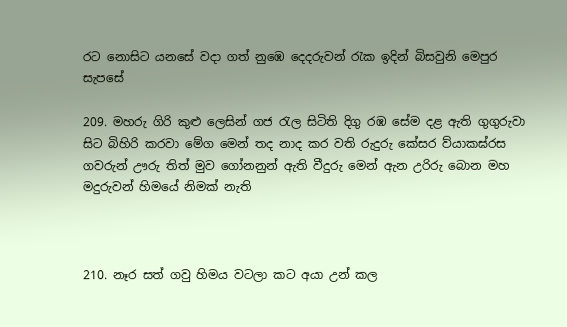රට නොසිට යනසේ වදා ගත් නුඹෙ දෙදරුවන් රැක ඉදින් බිසවුනි මෙපුර සැපසේ

209. මහරු ගිරි කුළු ලෙසින් ගජ රැල සිටිති දිගු රඹ සේම දළ ඇති ගුගුරුවා සිට බිහිරි කරවා මේග මෙන් තද නාද කර වති රුදුරු කේසර ව්යාකඝ්රස ගවරුන් ඌරු තිත් මුව ගෝනනුන් ඇති වීදුරු මෙන් ඇන උරිරු බොන මහ මදුරුවන් හිමයේ නිමක් නැති



210. නෑර සත් ගවු හිමය වටලා කට අයා උන් කල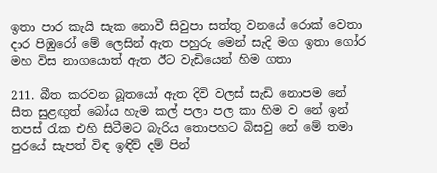ඉතා පාර කැයි සැක නොවී සිවුපා සත්තු වනයේ රොක් වෙතා දාර පිඹුරෝ මේ ලෙසින් ඇත පහුරු මෙන් සැදි මග ඉතා ගෝර මහ විස ‍නාගයොත් ඇත ඊට වැඩියෙන් හිම ගතා

211. බීත කරවන බූතයෝ ඇත දිවි වලස් සැඩි නොපම නේ සීත සුළඟුත් බෝය හැම කල් පලා පල කා හිම ව නේ ඉන් තපස් රැක එහි සිටීමට බැරිය තොපහට බිසවු නේ මේ තමා පුරයේ සැපත් විඳ ඉඳිව් දම් පින්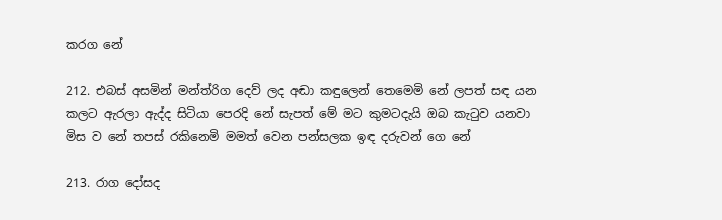කරග නේ

212. එබස් අසමින් මන්ත්රිග දෙව් ලද අඬා කඳුලෙන් තෙමෙමි නේ ලපත් සඳ යන කලට ඇරලා ඇද්ද සිටියා පෙරදි නේ සැපත් මේ මට කුමටදැයි ඔබ කැටුව යනවා මිස ‍ව නේ තපස් රකිනෙමි මමත් වෙන පන්සලක ඉඳ දරුව‍න් ගෙ නේ

213. රාග දෝසද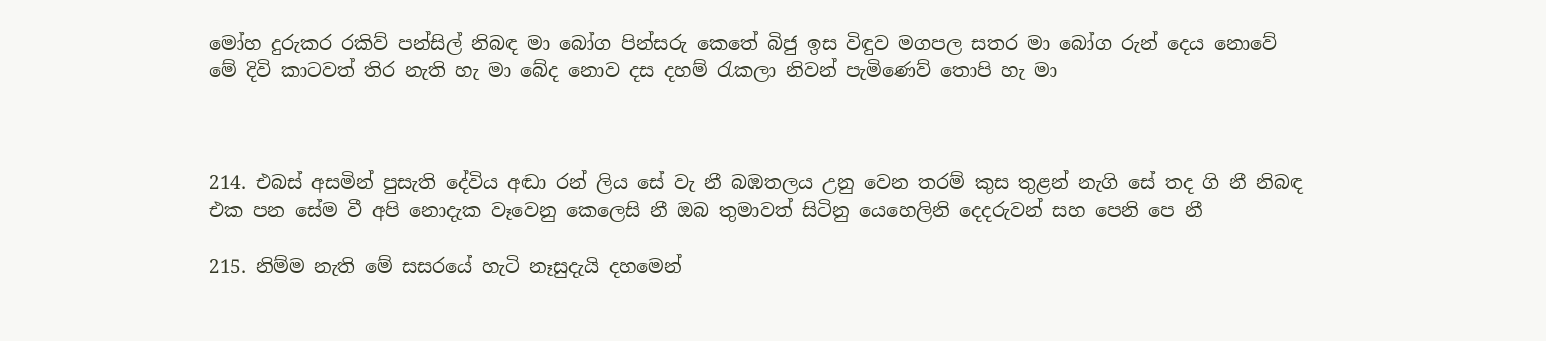මෝහ දුරුකර රකිව් පන්සිල් නිබඳ මා බෝග පින්සරු කෙතේ බිජු ඉස විඳුව මගපල සතර මා බෝග රුන් දෙය නොවේ මේ දිවි කාටවත් තිර නැති හැ මා බේද නොව දස දහම් රැකලා නිවන් පැමිණෙව් තොපි හැ මා



214. එබස් අසමින් පුසැති දේවිය අඬා රන් ලිය සේ වැ නී බඹතලය උනු වෙන තරම් කුස තුළන් නැගි සේ තද ගි නී නිබඳ එක පන සේම වී අපි නොදැක වෑවෙනු කෙලෙසි නී ඔබ තුමාවත් සිටිනු යෙහෙලිනි දෙදරුවන් සහ පෙනි පෙ නී

215. නිම්ම නැති මේ සසරයේ හැටි නෑසුදැයි දහමෙන්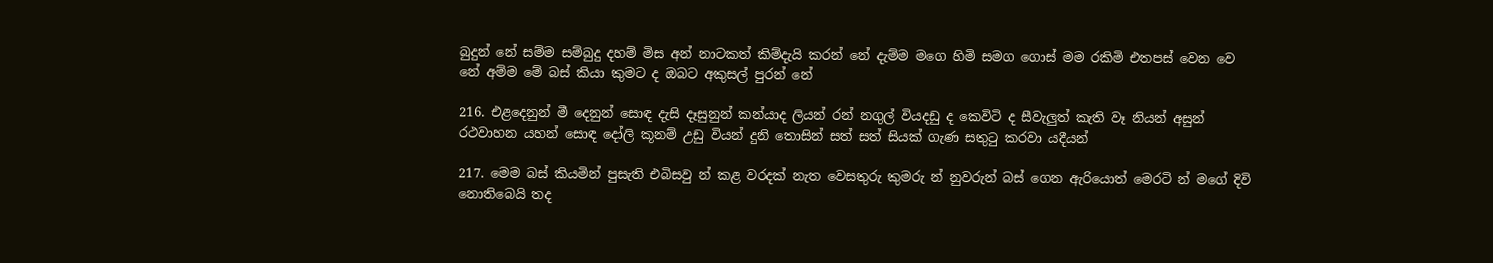බුදුන් නේ සම්ම සම්බුදු දහම් මිස අන් නාටකත් කිම්දැයි කරන් නේ දැම්ම මගෙ හිමි සමග ගොස් මම රකිමි එතපස් වෙන වෙ නේ අම්ම මේ බස් කියා කුමට ද ඔබට අකුසල් පුරන් නේ

216. එළදෙනුන් මී දෙනුන් සොඳ දැසි දෑසුනුන් කන්යාද ලියන් රන් නගුල් වියදඩු ද කෙවිටි ද සීවැලුත් කැති වෑ නියන් අසුන් රථවාහන යහන් සොඳ දෝලි කූනම් උඩු වියන් දුනි තොසින් සත් සත් සියක් ගැණ සතුටු කරවා යදීයන්

217. මෙම බස් කියමින් පුසැති එබිසවු න් කළ වරදක් නැත වෙසතුරු කුමරු න් නුවරුන් බස් ගෙන ඇරියොත් මෙරටි න් මගේ දිවි නොතිබෙයි තද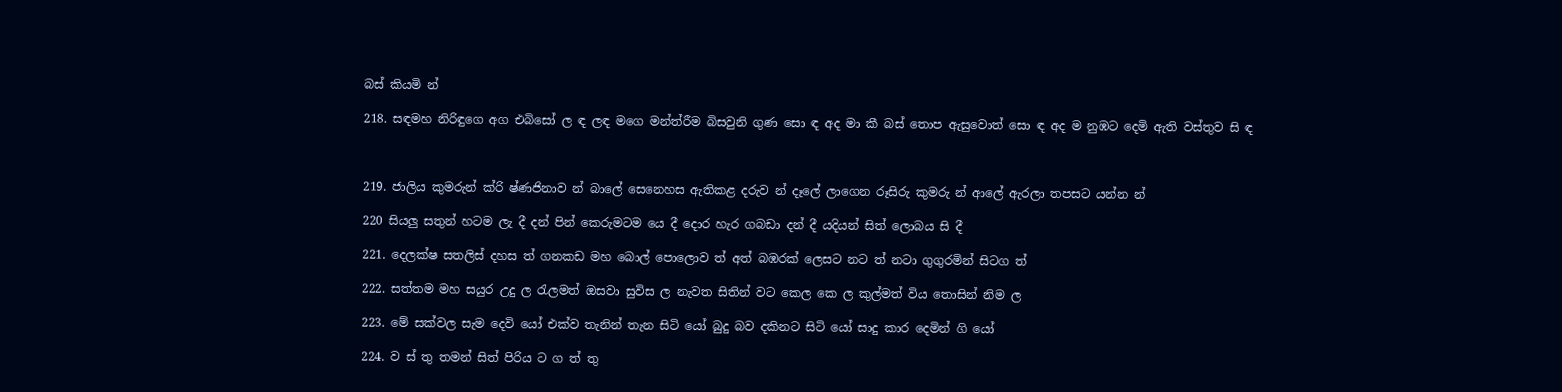බස් කියමි න්

218. සඳමහ නිරිඳුගෙ අග එබිසෝ ල ඳ ලඳ මගෙ මන්ත්රීම බිසවුනි ගුණ සො ඳ අද මා කී බස් තොප ඇසුවොත් සො ඳ අද ම නුඹට දෙමි ඇති වස්තුව සි ඳ



219. ජාලිය කුමරුන් ක්රි ෂ්ණජිනාව න් බාලේ සෙනෙහස ඇතිකළ දරුව න් දෑලේ ලාගෙන රූසිරු කුමරු න් ආලේ ඇරලා තපසට යන්න න්

220 සියලු සතුන් හටම ලැ දී දන් පින් කෙරුමටම යෙ දී දොර හැර ගබඩා දන් දී යදියන් සිත් ලොබය සි දී

221. දෙලක්ෂ සතලිස් දහස ත් ගනකඩ මහ බොල් පොලොව ත් අත් බඹරක් ලෙසට නට ත් නටා ගුගුරමින් සිටග ත්

222. සත්තම මහ සයුර උදු ල රැලමත් ඔසවා සුවිස ල නැවත සිතින් වට කෙල කෙ ල කුල්මත් විය තොසින් නිම ල

223. මේ සක්වල සැම දෙවි යෝ එක්ව තැනින් තැන සිටි යෝ බුදු බව දකිනට සිටි යෝ සාදු කාර දෙමින් ගි යෝ

224. ව ස් තු තමන් සිත් පිරිය ට ග ත් තු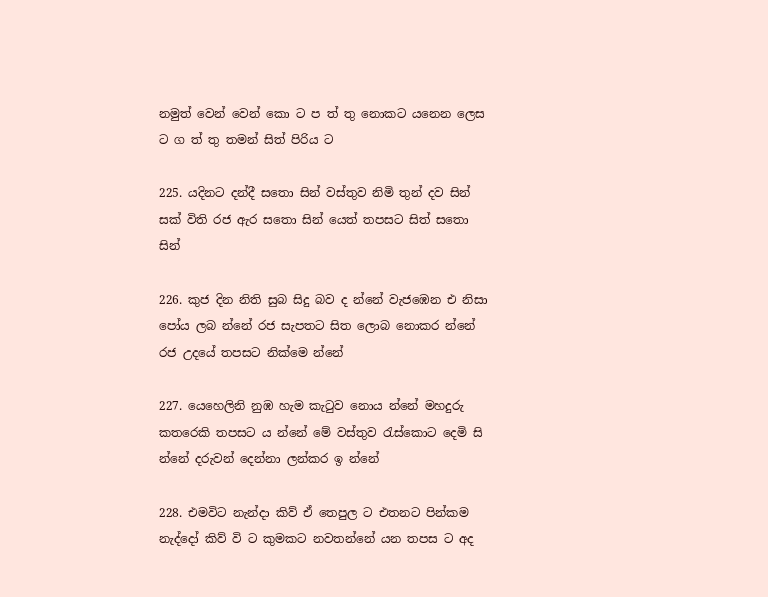නමුත් වෙන් වෙන් කො ට ප ත් තු නොකට යනෙන ලෙස ට ග ත් තු තමන් සිත් පිරිය ට

225. යදිනට දන්දී සතො සින් වස්තුව නිමි තුන් දව සින් සක් විති රජ ඇර සතො සින් යෙත් තපසට සිත් සතො සින්

226. කුජ දින නිති සුබ සිදු බව ද න්නේ වැජඹෙන එ නිසා පෝය ලබ න්නේ රජ සැපතට සිත ලොබ නොකර න්නේ රජ උදයේ තපසට නික්මෙ න්නේ

227. යෙහෙලිනි නුඹ හැම කැටුව නොය න්නේ මහදුරු කතරෙකි තපසට ය න්නේ මේ වස්තුව රැස්කොට දෙමි සි න්නේ දරුවන් දෙන්නා ලන්කර ඉ න්නේ

228. එමවිට නැන්දා කිව් ඒ තෙපුල ට එතනට පින්කම නැද්දෝ කිව් වි ට කුමකට නවතන්නේ යන තපස ට අද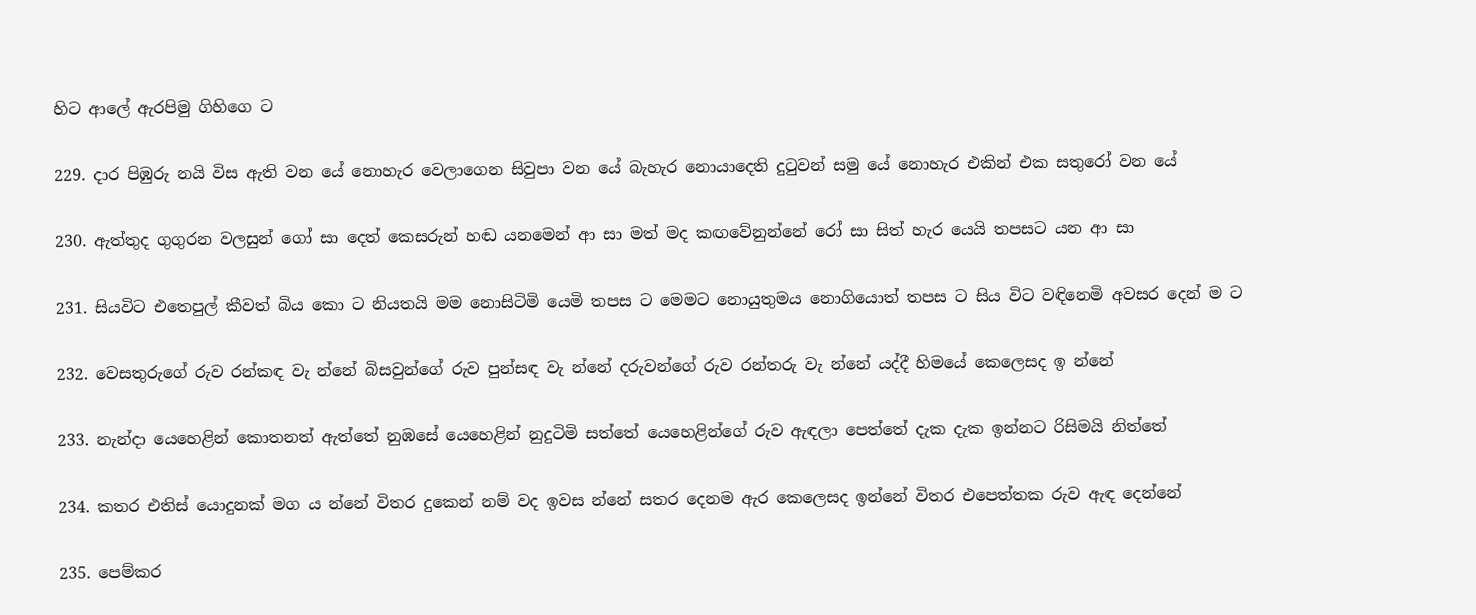හිට ආලේ ඇරපිමු ගිහිගෙ ට

229. දාර පිඹුරු නයි විස ඇති වන යේ නොහැර වෙලාගෙන සිවුපා වන යේ බැහැර නො‍යාදෙති දුටුවන් සමු යේ නොහැර එකින් එක සතුරෝ වන යේ

230. ඇත්තුද ගුගුරන වලසුන් ‍ගෝ සා දෙත් කෙසරුන් හඬ යනමෙන් ආ සා මත් මද කඟවේනුන්නේ රෝ සා සිත් හැර යෙයි තපසට යන ආ සා

231. සියවිට එතෙපුල් කීවත් බිය කො ට නියතයි මම නොසිටිමි යෙමි තපස ට මෙමට නොයුතුමය නොගියොත් තපස ට සිය විට වඳිනෙමි අවසර දෙන් ම ට

232. වෙසතුරුගේ රුව රන්කඳ වැ න්නේ බිසවුන්ගේ රුව පුන්සඳ වැ න්නේ දරුවන්ගේ රුව රන්තරු වැ න්නේ යද්දී හිමයේ කෙලෙසද ඉ න්නේ

233. නැන්දා යෙහෙළින් කොතනත් ඇත්තේ නුඹසේ යෙහෙළින් නුදුටිමි සත්තේ යෙහෙළින්ගේ රුව ඇඳලා පෙත්තේ දැක දැක ඉන්නට රිසිමයි නිත්තේ

234. කතර එතිස් යොදුනක් මග ය න්නේ විතර දුකෙන් නම් වද ඉවස න්නේ සතර දෙනම ඇර කෙලෙසද ඉන්නේ විතර එපෙත්තක රුව ඇඳ දෙන්නේ

235. පෙම්කර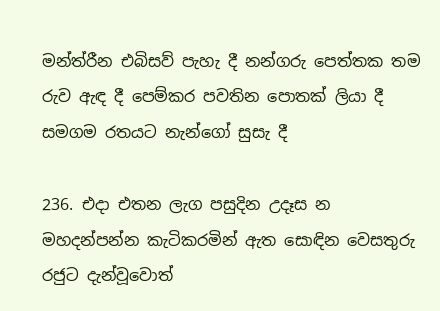මන්ත්රීන එබිසව් පැහැ දී නන්ගරු පෙත්තක තම රුව ඇඳ දී පෙම්කර පවතින පොතක් ලියා දී සමගම රතයට නැන්ගෝ සුසැ දී

236. එදා එතන ලැග පසුදින උදෑස න මහදන්පන්න කැටිකරමින් ඇත සොඳින වෙසතුරු රජුට දැන්වූවොත්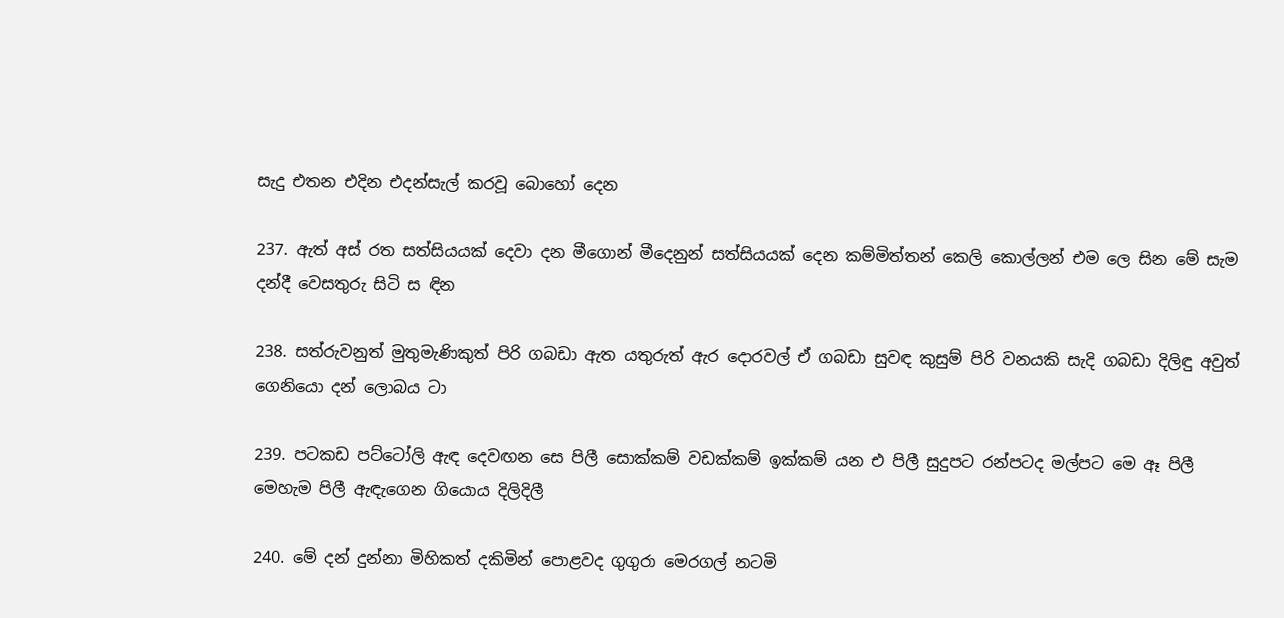සැදු එතන එදින එදන්සැල් කරවූ බොහෝ දෙන

237. ඇත් අස් රත සත්සියයක් දෙවා දන මීගොන් මීදෙනුන් සත්සියයක් දෙන කම්මිත්තන් කෙලි කොල්ලන් එම ලෙ සින මේ සැම දන්දී වෙසතුරු සිටි ස ඳින

238. සත්රුවනුත් මුතුමැණිකුත් පිරි ගබඩා ඇත යතුරුත් ඇර දොරවල් ඒ ගබඩා සුවඳ කුසුම් පිරි වනයකි සැදි ගබඩා දිලිඳු අවුත් ගෙනියො දන් ලොබය ටා

239. පටකඩ පට්ටෝලි ඇඳ දෙවඟන සෙ පිලී සොක්කම් වඩක්කම් ඉක්කම් යන එ පිලී සුදුපට රන්පටද මල්පට මෙ ඈ පිලී මෙහැම පිලී ඇඳැගෙන ගියොය දිලිදිලී

240. මේ දන් දුන්නා මිහිකත් දකිමින් පොළවද ගුගුරා මෙරගල් නටමි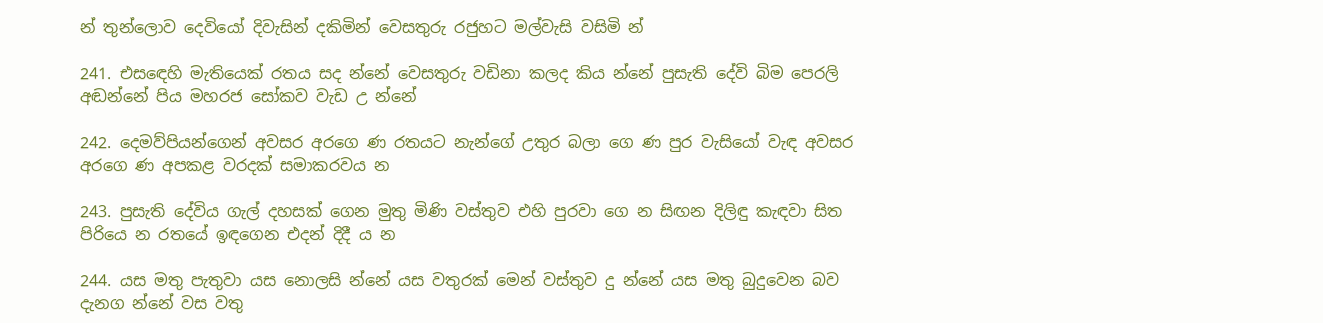න් තුන්ලොව දෙවියෝ දිවැසින් දකිමින් වෙසතුරු රජුහට මල්වැසි වසිමි න්

241. එස‍ඳෙහි මැතියෙක් රතය සද න්නේ වෙසතුරු වඩිනා කලද කිය න්නේ පුසැති දේවි බිම පෙරලි අඬන්නේ පිය මහරජ සෝකව වැඩ උ න්නේ

242. දෙමව්පියන්ගෙන් අවසර අරගෙ ණ රතයට නැන්ගේ උතුර බලා ගෙ ණ පුර වැසියෝ වැඳ අවසර අරගෙ ණ අපකළ වරදක් සමාකරවය න

243. පුසැති දේවිය ගැල් දහසක් ගෙන මුතු මිණි වස්තුව එහි පුරවා ගෙ න සිඟන දිලිඳු කැඳවා සිත පිරියෙ න රතයේ ඉඳගෙන එදන් දිදී ය න

244. යස මතු පැතුවා යස නොලසි න්නේ යස වතුරක් මෙන් වස්තුව දු න්නේ යස මතු බුදුවෙන බව දැනග න්නේ වස වතු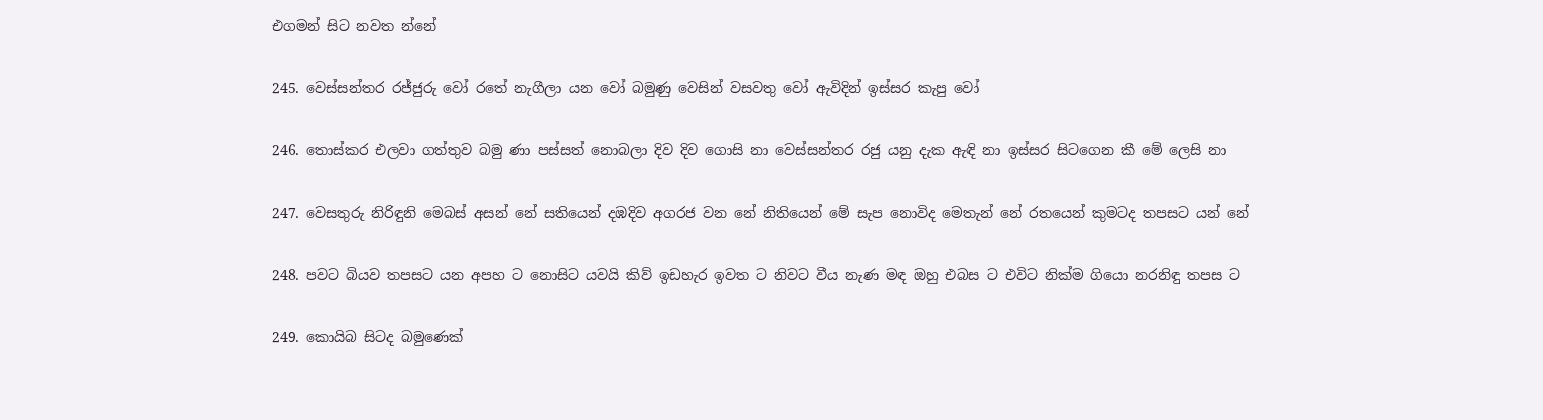එගමන් සිට නවත න්නේ

245. වෙස්සන්තර රජ්ජුරු වෝ රතේ නැගීලා යන වෝ බමුණු වෙසින් වසවතු වෝ ඇවිදින් ඉස්සර කැපු වෝ

246. තොස්කර එලවා ගත්තුව බමු ණා පස්සත් නොබලා දිව දිව ගොසි නා වෙස්සන්තර රජු යනු දැක ඇඳි නා ඉස්සර සිටගෙන කී මේ ලෙසි නා

247. වෙසතුරු නිරිඳුනි මෙබස් අසන් නේ සතියෙන් දඹදිව අගරජ වන නේ නිතියෙන් මේ සැප නොවිද මෙතැන් නේ රතයෙන් කුමටද තපසට යන් නේ

248. පවට බියව තපසට යන අපහ ට නොසිට යවයි කිව් ඉඩහැර ඉවත ට නිවට වීය නැණ මඳ ඔහු එබස ට එවිට නික්ම ගියො නරනිඳු තපස ට

249. කොයිබ සිටද බමුණෙක්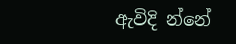ඇවිදි ‍න්නේ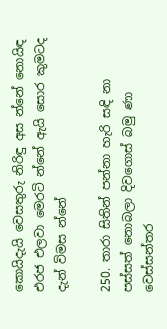කොයිදැයි වෙසතුරු නිරිඳු අස න්නේ නොයිඳ එරජ එලවා මෙරටි න්නේ ඇයි සොර කුමටද දැන් විමස න්නේ

250. තාරා සිතින් පන්නා හැරි සඳි නා පස්සත් නොබලා දිවගොස් බමු ණා වෙස්සන්තර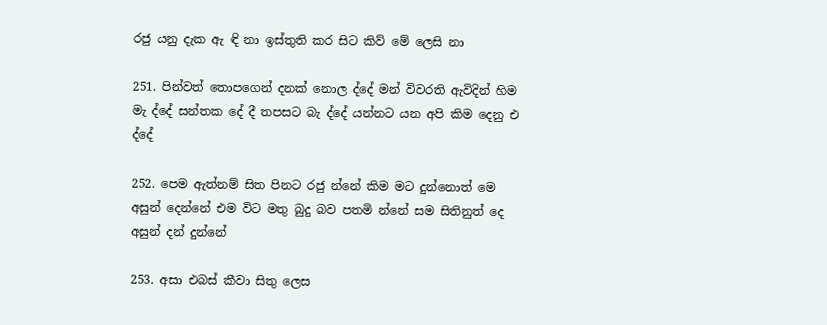රජු යනු දැක ඇ ඳි නා ඉස්තුති කර සිට කිව් මේ ලෙසි නා

251. පින්වත් තොපගෙන් දනක් නොල ද්දේ මන් විවරති ඇවිදින් හිම මැ ද්දේ සන්තක දේ දී තපසට බැ ද්දේ යන්නට යන අපි කිම දෙනු එ ද්දේ

252. පෙම ඇත්නම් සිත පිනට රජු න්නේ කිම මට දු‍න්නොත් මෙ අසුන් දෙන්නේ එම විට මතු බුදු බව පතමි න්නේ සම සිතිනුත් දෙ අසුන් දන් දුන්නේ

253. අසා එබස් කීවා සිතු ලෙස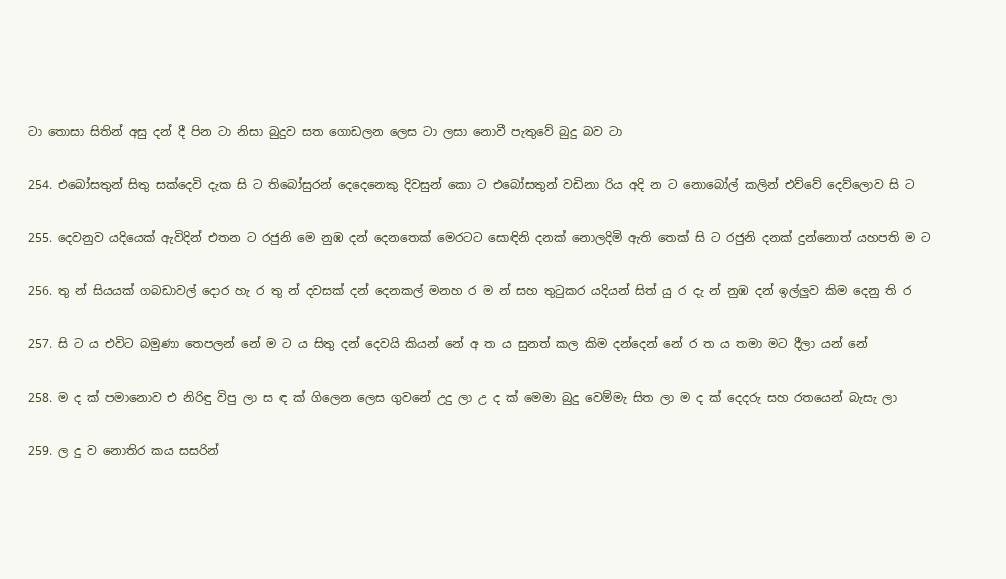ටා තොසා සිතින් අසු දන් දී පින ටා නිසා බුදුව සත ගොඩලන ලෙස ටා ලසා නොවී පැතුවේ බුදු බව ටා

254. එබෝසතුන් සිතු සක්දෙවි දැක සි ට තිබෝසුරන් දෙදෙනෙකු දිවසුන් කො ට එබෝසතුන් වඩිනා රිය අදි න ට නොබෝල් කලින් එව්වේ දෙව්ලොව සි ට

255. දෙවනුව යදියෙක් ඇවිදින් එතන ට රජුනි මෙ නුඹ දන් දෙන‍තෙක් මෙරටට සොඳිනි දනක් නොලදිමි ඇති තෙක් සි ට රජුනි දනක් දුන්නොත් යහපති ම ට

256. තු න් සියයක් ගබඩාවල් දොර හැ ර තු න් දවසක් දන් දෙනකල් මනහ ර ම න් සහ තුටුකර යදියන් සිත් යු ර දැ න් නුඹ දන් ඉල්ලුව කිම දෙනු ති ර

257. සි ට ය එවිට බමුණා තෙපලන් නේ ම ට ය සිතු දන් දෙවයි කියන් නේ අ ත ය සුනත් කල කිම ‍දන්දෙන් නේ ර ත ය තමා මට දීලා යන් නේ

258. ම ද ක් පමානොව එ නිරිඳු විපු ලා ස ඳ ක් ගිලෙන ලෙස ගුවනේ උදු ලා උ ද ක් මෙමා බුදු වෙම්මැ සිත ලා ම ද ක් දෙදරු සහ රතයෙන් බැසැ ලා

259. ල දු ව නොතිර කය සසරින්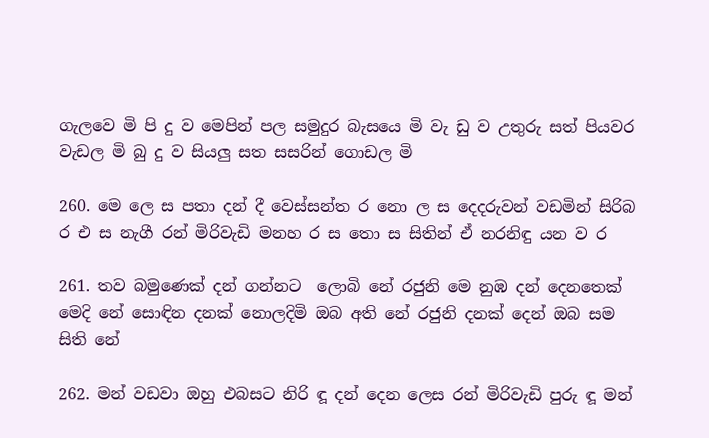ගැලවෙ මි පි දු ව මෙපින් පල සමුදුර බැසයෙ මි වැ ඩු ව උතුරු සත් පියවර වැඩල මි බු දු ව සියලු සත සසරින් ගොඩල මි

260. මෙ ලෙ ස පතා දන් දී වෙස්සන්ත ර නො ල ස දෙ‍දරුවන් වඩමින් සිරිබ ර එ‍ ස නැගී රන් මිරිවැඩි මනහ ර ස තො ස සිතින් ඒ නරනිඳු යන ව ර

261. තව බමුණෙක් දන් ගන්නට ‍ ලොබි‍ නේ රජුනි මෙ නුඹ දන් දෙ‍නතෙක් මෙදි‍ නේ සොඳින දනක් නොලදිමි ඔබ අති නේ රජුනි දනක් දෙන් ඔබ සම සිති නේ

262. මන් වඩවා ඔහු එබසට නිරි ඳූ දන් දෙන ලෙස රන් මිරිවැඩි පුරු ඳූ මන්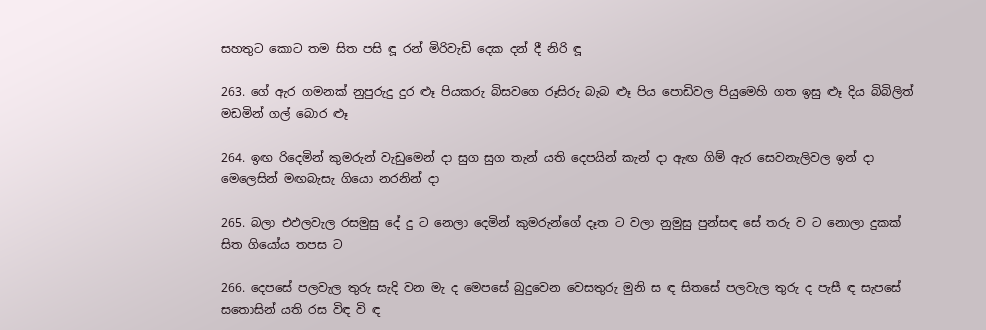සහතුට කොට තම සිත පසි ඳූ රන් මිරිවැඩි දෙක දන් දී නිරි ඳූ

263. ගේ ඇර ගමනක් නුපුරුදු දුර ළූ පියකරු බිස‍වගෙ රූසිරු බැබ ළූ පිය පොඩිවල පියුමෙහි ගත ඉසු ළූ දිය බිබිලිත් මඩමින් ගල් බොර ළූ

264. ඉඟ රිදෙමින් කුමරුන් වැඩුමෙන් දා සුග සුග තැන් යති දෙපයින් කැන් දා ඇඟ ගිම් ඇර සෙවනැලිවල ඉන් දා මෙලෙසින් මඟබැසැ ගියො නරනින් දා

265. බලා එඵලවැල රසමුසු දේ දු ට නෙලා දෙමින් කුමරුන්ගේ දෑත ට වලා නුමුසු පුන්සඳ සේ තරු ව ට නොලා දුකක් සිත ගියෝය තපස ට

266. දෙපසේ පලවැල තුරු සැදි වන මැ ද මෙපසේ බුදුවෙන වෙසතුරු මුනි ස ඳ සිතසේ පලවැල තුරු ද පැසී ඳ සැපසේ සතොසින් යති රස විඳ වි ඳ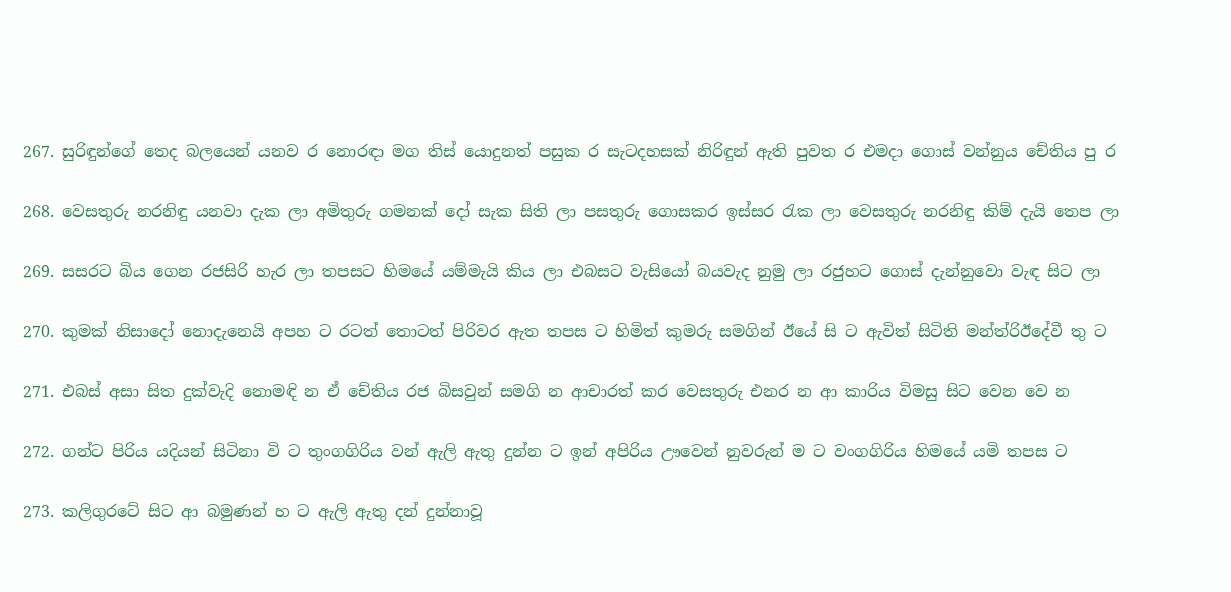267. සුරිඳුන්ගේ තෙද බලයෙන් යනව ර නොරඳා මග තිස් යොදුනත් පසුක ර සැටදහසක් නිරිඳුන් ඇති පුවත ර එමදා ගොස් වන්නුය චේතිය පු ර

268. වෙසතුරු නරනිඳු යනවා දැක ලා අමිතුරු ගමනක් දෝ සැක සිති ලා පසතුරු ගොසකර ඉස්සර රැක ලා වෙසතුරු නරනිඳු කිම් දැයි තෙප ලා

269. සසරට බිය ගෙන රජසිරි හැර ලා තපසට හිමයේ යම්මැයි කිය ලා එබසට වැසියෝ බයවැද නුමු ලා රජුහට ගොස් දැන්නුවො වැඳ සිට ලා

270. කුමක් නිස‍ාදෝ නොදැනෙයි අපහ ට රටත් තොටත් පිරිවර ඇත තපස ට හිමිත් කුමරු සමගින් ඊයේ සි ට ඇවිත් සිටිති මන්ත්රිඊදේවී තු ට

271. එබස් අසා සිත දුක්වැදි නොමඳි න ඒ චේතිය රජ බිසවුන් සමගි න ආචාරත් කර වෙසතුරු එනර න ආ කාරිය විමසු සිට වෙන වෙ න

272. ගන්ට පිරිය යදියන් සිටිනා වි ට තුංගගිරිය වන් ඇලි ඇතු දුන්න ට ඉන් අපිරිය ඌවෙන් නුවරුන් ම ‍ට වංගගිරිය හිමයේ යමි තපස ට

273. කලිගුරටේ සිට ආ බමුණන් හ ට ඇලි ඇතු දන් දුන්නාවූ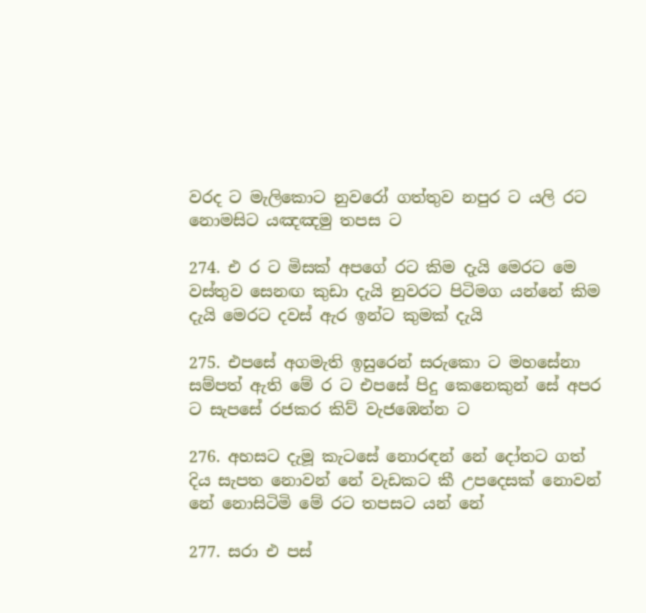වරද ට මැලිකොට නුවරෝ ගත්තුව නපුර ට යලි රට නොමසිට යඤඤමු තපස ‍ට

274. එ ර ට මිසක් අපගේ රට කිම දැයි මෙරට මෙ වස්තුව සෙනඟ කුඩා දැයි නුවර‍ට පිටිමග යන්නේ කිම දැයි මෙරට දවස් ඇර ඉන්ට කුමක් දැයි

275. එපසේ අගමැති ඉසුරෙන් සරුකො ට මහසේනා සම්පත් ඇති මේ ර ට එපසේ පිදු කෙනෙකුන් සේ අපර ට සැපසේ රජකර කිව් වැජඹෙන්න ට

276. අහසට දැමූ කැටසේ නොරඳන් නේ දෝතට ගත් දිය සැපත නොවන් නේ වැඩකට කී උපදෙසක් නොවන්‍ නේ නොසිටිමි මේ රට තපසට යන් නේ

277. සරා එ පස්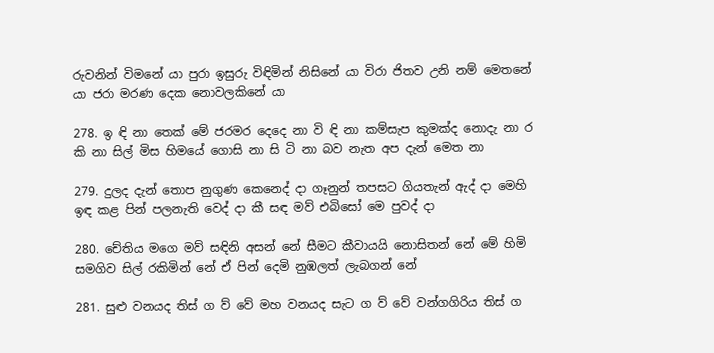රුවනින් විමනේ යා පුරා ඉසුරු විඳිමින් නිසිනේ යා විරා ජිතව උනි නම් මෙතනේ යා ජරා මරණ දෙක නො‍වලකිනේ යා

278. ඉ ඳි‍ නා තෙක් මේ ජරමර දෙදෙ නා වි ඳි නා කම්සැප කුමක්ද නොදැ නා ර කි නා සිල් මිස හිමයේ ගොසි නා සි ටි නා බව නැත අප දැන් මෙත නා

279. දුලද දැන් තොප නුගුණ කෙනෙද් දා ගෑනුන් තපසට ගියතැන් ඇද් දා මෙහි ඉඳ කළ පින් පලනැති වෙද් දා කී සඳ මව් එබිසෝ මෙ පුවද් දා

280. චේතිය මගෙ මව් සඳිනි අසන් නේ සීමට කීවායයි නොසිතන් නේ මේ හිමි සමගිව සිල් රකිමින් නේ ඒ පින් දෙමි නුඹලත් ලැබගන් නේ

281. සුළු වනයද තිස් ග ව් වේ මහ වනයද සැට ග ව් වේ වන්ගගිරිය තිස් ග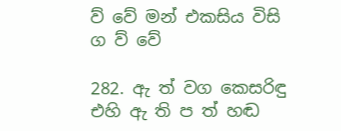ව් වේ මන් එකසිය විසි ග ව් වේ

282. ඇ ත් වග කෙසරිඳු එහි ඇ ති ප ත් හඬ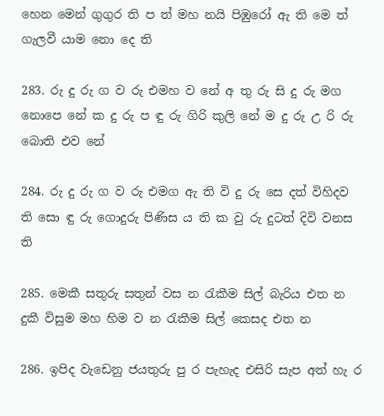හෙන මෙන් ගුගුර ති ප ත් මහ නයි පිඹුරෝ ඇ ති මෙ ත් ගැලවී යාම නො දෙ ති

283. රු දු රු ග ව රු එමහ ව නේ අ තු රු සි දු රු මග නොපෙ‍ නේ ක දු රු ප ඳු රු ගිරි කුලි නේ ම දු රු උ රි රු බොති එව නේ

284. රු දු රු ග ව රු එමග ඇ ති වි දු රු සෙ දත් විහිදව ති සො ඳු රු ගොදුරු පිණිස ය ති ක වු රු දුටත් දිවි වනස ති

285. මෙකී සතුරු සතුන් වස න රැකීම සිල් බැරිය එත න දුකී විසුම මහ හිම ව න රැකීම සිල් කෙසද එත න

286. ඉපිද වැඩෙනු ජයතුරු පු ර පැහැද එසිරි සැප අත් හැ ර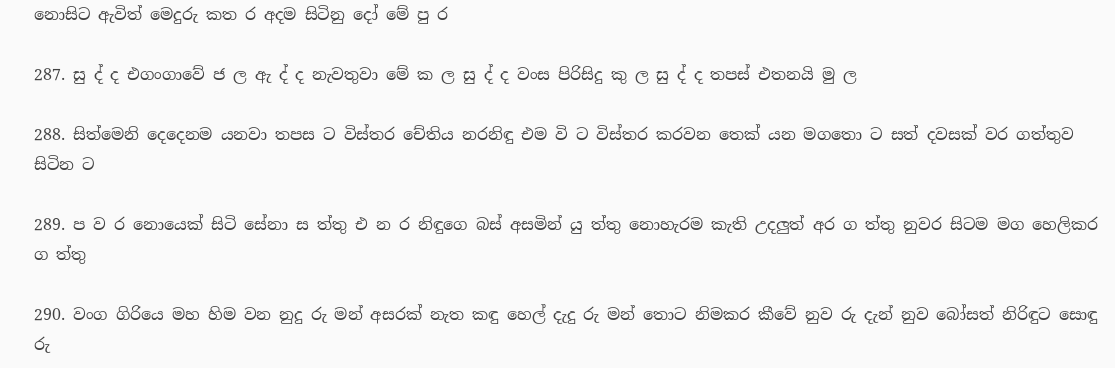නොසිට ඇවිත් මෙදුරු කත ර අදම සිටිනු දෝ මේ පු ර

287. සු ද් ද එගංගාවේ ජ ල ඇ ද් ද නැවතුවා මේ ක ල සු ද් ද වංස පිරිසිදු කු ල සු ද් ද තපස් එතනයි මු ල

288. සිත්මෙනි දෙදෙනම යනවා තපස ට විස්තර චේතිය නරනිඳු එම වි ට විස්තර කරවන තෙක් යන මගතො ට සත් දවසක් වර ගත්තුව සිටින ට

289. ප ව ර නොයෙක් සිටි සේනා ස ත්තු එ න ර නිඳුගෙ බස් අසමින් යු ත්තු නොහැරම කැති උදලුත් අර ග ත්තු නුවර සිටම මග හෙලිකර ග ත්තු

290. වංග ගිරියෙ මහ හිම වන නුදු රු මන් අසරක් නැත කඳු හෙල් දැදු රු මන් තොට නිමකර කීවේ නුව රු දැන් නුව බෝසත් නිරිඳුට සොඳු රු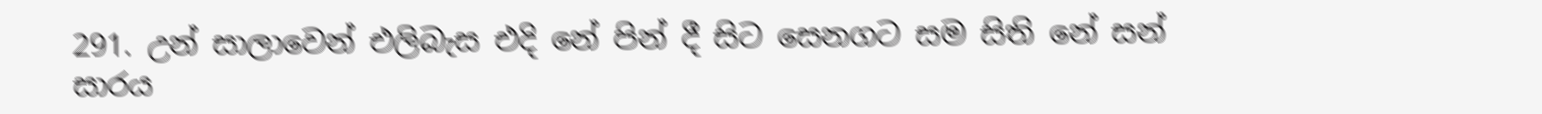291. උන් සාලාවෙන් එලිබැස එදි නේ පින් දී සිට සෙනගට සම සිති නේ සන් සාරය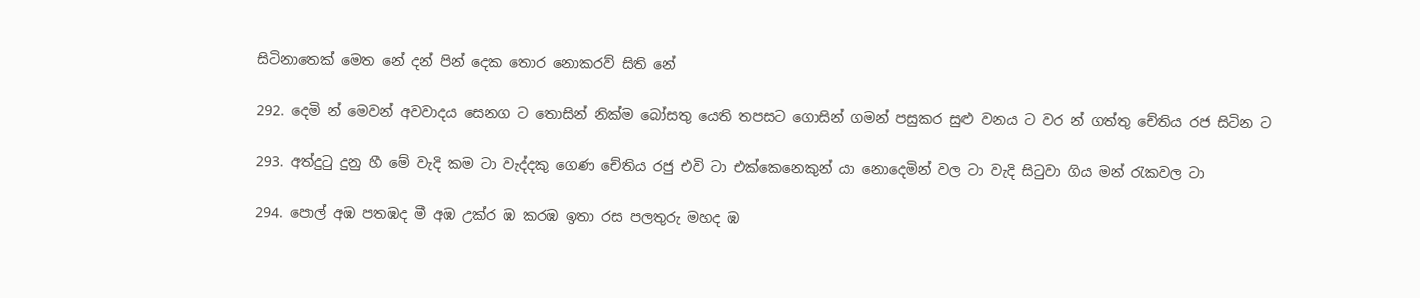සිටිනාතෙක් මෙත නේ දන් පින් දෙක තොර නොකරව් සිති නේ

292. දෙමි න් මෙවන් අවවාදය සෙනග ට තොසින් නික්ම බෝසතු යෙති තපසට ගොසින් ගමන් පසුකර සුළු වනය ට වර න් ගත්තු චේතිය රජ සිටින ට

293. අත්දුටු දුනු හී මේ වැදි කම ටා වැද්දකු ගෙණ චේතිය රජු එවි ටා එක්කෙනෙකුන් යා නොදෙමින් වල ටා වැදි සිටුවා ගිය මන් රැකවල ටා

294. පොල් අඹ පතඹද මී අඹ උක්ර ඹ කරඹ ඉතා රස පලතුරු මහද ඹ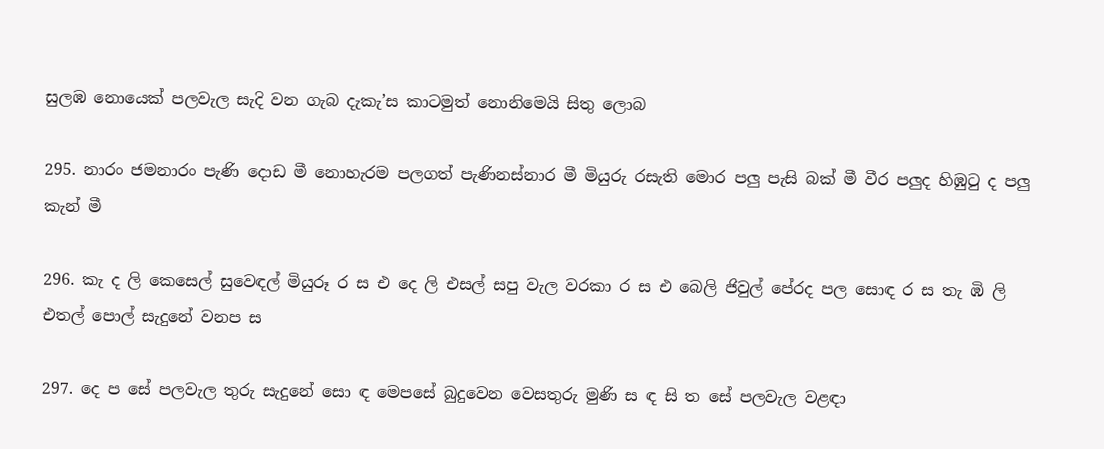සුලඹ නොයෙක් පලවැල සැදි වන ගැබ දැකැ’ස කාටමුත් නොනිමෙයි සිතු ලොබ

295. නාරං ජමනාරං පැණි දොඩ මී නොහැරම පලගත් පැණිනස්නාර මී මියුරු රසැති මොර පලු පැසි බක් මී වීර පලුද හිඹුටු ද පලු කැන් මී

296. කැ ද ලි කෙසෙල් සුව‍ෙඳල් මියුරූ ර ස එ දෙ ලි එසල් සපු වැල වරකා ර ස එ බෙලි ජිවුල් පේරද පල සොඳ ර ස තැ ඹි ලි එතල් පොල් සැදුනේ වනප ස

297. දෙ ප සේ පලවැල තුරු සැදුනේ සො ඳ මෙපසේ බුදුවෙන වෙසතුරු මුණි ස ඳ සි ත සේ පලවැල වළඳා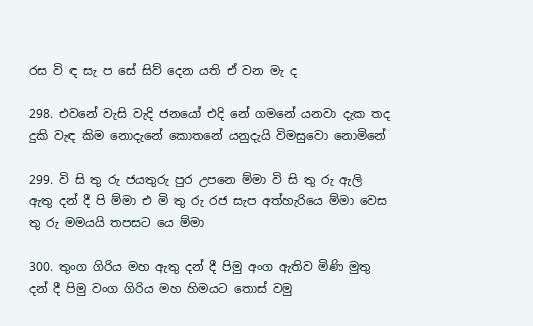රස වි ඳ සැ ප සේ සිව් දෙන යති ඒ වන මැ ද

298. එවනේ වැසි වැදි ජනයෝ එදි නේ ගමනේ යනවා දැක තද දුකි වැඳ කිම නොදැනේ කොතනේ යනුදැයි විමසුවො නොමිනේ

299. වි සි තු රු ජයතුරු පුර උපනෙ ම්මා වි සි තු රු ඇලි ඇතු දන් දී පි ම්මා එ මි තු රු රජ සැප අත්හැරියෙ ම්මා වෙස තු රු මමයයි තපසට යෙ ම්මා

300. තුංග ගිරිය මහ ඇතු දන් දී පිමු අංග ඇතිව මිණි මුතු දන් දී පිමු වංග ගිරිය මහ හිමයට තොස් වමු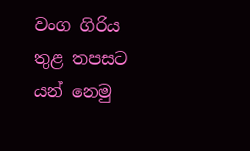වංග ගිරිය තුළ තපසට යන් නෙමු